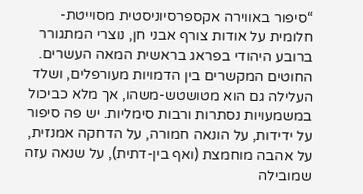“סיפור באווירה אקספרסיוניסטית מסוייטת-חלומית על אודות צורף אבני חן, נוצרי המתגורר ברובע היהודי בפראג בראשית המאה העשרים. החוטים המקשרים בין הדמויות מעורפלים, ושלד העלילה גם הוא מטושטש-משהו, אך מלא כביכול במשמעויות נסתרות ורבות סימליות. יש פה סיפור על ידידות, על הונאה חמורה, על הדחקה אמנזית, על אהבה מוחמצת (ואף בין-דתית), על שנאה עזה שמובילה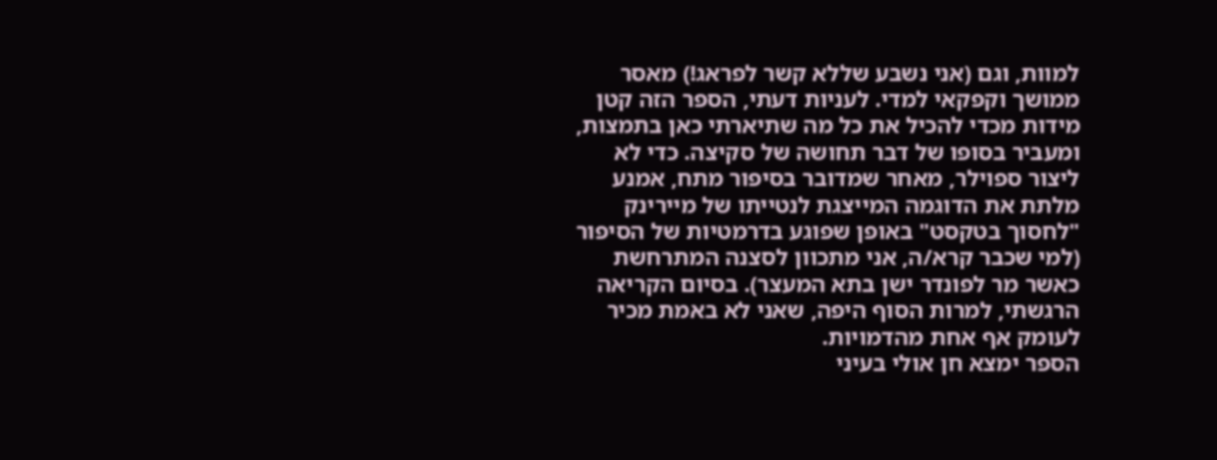למוות, וגם (אני נשבע שללא קשר לפראג!) מאסר ממושך וקפקאי למדי. לעניות דעתי, הספר הזה קטן מידות מכדי להכיל את כל מה שתיארתי כאן בתמצות, ומעביר בסופו של דבר תחושה של סקיצה. כדי לא ליצור ספוילר, מאחר שמדובר בסיפור מתח, אמנע מלתת את הדוגמה המייצגת לנטייתו של מיירינק "לחסוך בטקסט" באופן שפוגע בדרמטיות של הסיפור (למי שכבר קרא/ה, אני מתכוון לסצנה המתרחשת כאשר מר לפונדר ישן בתא המעצר). בסיום הקריאה הרגשתי, למרות הסוף היפה, שאני לא באמת מכיר לעומק אף אחת מהדמויות.
הספר ימצא חן אולי בעיני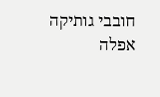חובבי גותיקה אפלה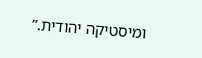ומיסטיקה יהודית.”